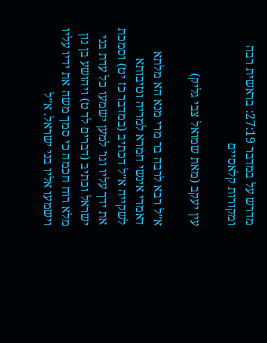מדרש על במדבר 27:19: בראשית רבה ומקורות קלאסיים

עין יעקב (מאת שמואל צבי גליק)

א״ל רבא לרבה בר מרי מנא הא מלתא דאמרי אינשי חמרא למריה וטיבותא לשקייה א״ל דכתיב (במדבר כז יט) וסמכת את ידך עליו וגו׳ למען ישמעו כל עדת בני ישראל וכתיב (דברים לד ט) ויהושע בן נון מלא רוח חכמה כי סמך משה את ידיו עליו וישמעו אליו בני ישראל. א״ל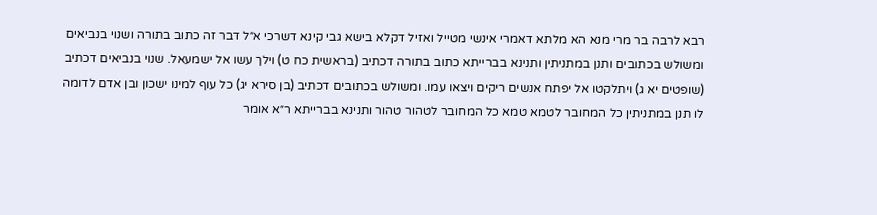רבא לרבה בר מרי מנא הא מלתא דאמרי אינשי מטייל ואזיל דקלא בישא גבי קינא דשרכי א״ל דבר זה כתוב בתורה ושנוי בנביאים ומשולש בכתובים ותנן במתניתין ותנינא בברייתא כתוב בתורה דכתיב (בראשית כח ט) וילך עשו אל ישמעאל. שנוי בנביאים דכתיב (שופטים יא ג) ויתלקטו אל יפתח אנשים ריקים ויצאו עמו. ומשולש בכתובים דכתיב (בן סירא יג) כל עוף למינו ישכון ובן אדם לדומה לו תנן במתניתין כל המחובר לטמא טמא כל המחובר לטהור טהור ותנינא בברייתא ר״א אומר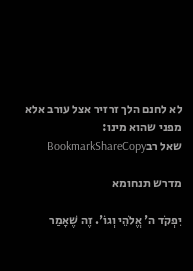לא לחנם הלך זרזיר אצל עורב אלא מפני שהוא מינו:
שאל רבBookmarkShareCopy

מדרש תנחומא

יִפְקֹד ה' אֱלֹהֵי וְגוֹ'. זֶה שֶׁאָמַר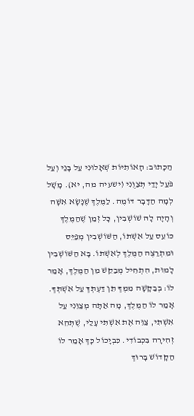הַכָּתוּב: הָאוֹתִיּוֹת שְׁאָלוּנִי עַל בָּנַי וְעַל פֹּעַל יָדַי תְּצַוֻּנִי (ישעיה מה, יא). מָשָׁל לְמָה הַדָּבָר דּוֹמֶה. לַמֶּלֶךְ שֶׁנָּשָׂא אִשָּׁה וְהָיָה לָהּ שׁוֹשְׁבִין, כָּל זְמַן שֶׁהַמֶּלֶךְ כּוֹעֵס עַל אִשְׁתּוֹ, הַשּׁוֹשְׁבִין מְפַיֵּס וּמִתְרַצֶּה הַמֶּלֶךְ לְאִשְׁתּוֹ. בָּא הַשּׁוֹשְׁבִין לָמוּת, הִתְחִיל מְבַקֵּשׁ מִן הַמֶּלֶךְ, אָמַר לוֹ: בְּבַקָּשָׁה מִמְּךָ תֵּן דַּעְתְּךָ עַל אִשְׁתְּךָ. אָמַר לוֹ הַמֶּלֶךְ, מָה אַתָּה מְצַוֵּנִי עַל אִשְׁתִּי, צַוֵּה אֶת אִשְׁתִּי עָלַי, שֶׁתְּהֵא זְהִירָה בִּכְבוֹדִי. כִּבְיָכוֹל כָּךְ אָמַר לוֹ הַקָּדוֹשׁ בָּרוּךְ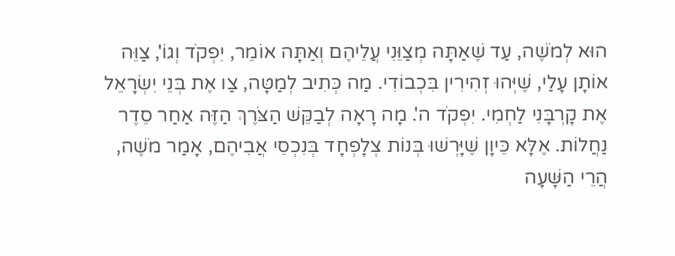הוּא לְמֹשֶׁה, עַד שֶׁאַתָּה מְצַוֵּנִי עֲלֵיהֶם וְאַתָּה אוֹמֵר, יִפְקֹד וְגוֹ', צַוֵּה אוֹתָן עָלַי, שֶׁיְּהוּ זְהִירִין בִּכְבוֹדִי. מַה כְּתִיב לְמַטָּה, צַו אֶת בְּנֵי יִשְׂרָאֵל אֶת קָרְבָּנִי לַחְמִי. יִפְקֹד ה'. מָה רָאָה לְבַקֵּשׁ הַצֹּרֶךְ הַזֶּה אַחַר סֵדֶר נַחֲלוֹת. אֶלָּא כֵּיוָן שֶׁיָּרְשׁוּ בְּנוֹת צְלָפְחָד בְּנִכְסֵי אֲבִיהֶם, אָמַר מֹשֶׁה, הֲרֵי הַשָּׁעָה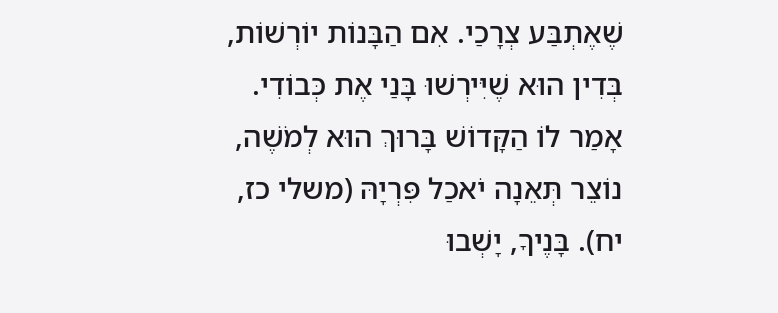שֶׁאֶתְבַּע צְרָכַי. אִם הַבָּנוֹת יוֹרְשׁוֹת, בְּדִין הוּא שֶׁיִּירְשׁוּ בָּנַי אֶת כְּבוֹדִי. אָמַר לוֹ הַקָּדוֹשׁ בָּרוּךְ הוּא לְמֹשֶׁה, נוֹצֵר תְּאֵנָה יֹאכַל פִּרְיָהּ (משלי כז, יח). בָּנֶיךָ, יָשְׁבוּ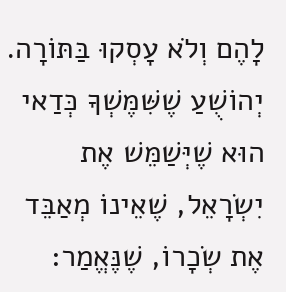לָהֶם וְלֹא עָסְקוּ בַּתּוֹרָה. יְהוֹשֻׁעַ שֶׁשִּׁמֶּשְׁךָ כְּדַאי הוּא שֶׁיְּשַׁמֵּשׁ אֶת יִשְׂרָאֵל, שֶׁאֵינוֹ מְאַבֵּד אֶת שְׂכָרוֹ, שֶׁנֶּאֱמַר: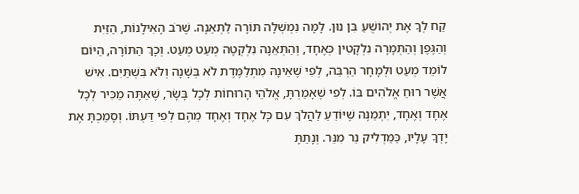קַח לְךָ אֶת יְהוֹשֻׁעַ בִּן נוּן. לָמָּה נִמְשְׁלָה תּוֹרָה לַתְּאֵנָה. שֶׁרֹב הָאִילָנוֹת, הַזַּיִת וְהַגֶּפֶן וְהַתְּמָרָה נִלְקָטִין כְּאֶחָד, וְהַתְּאֵנָה נִלְקְטָה מְעַט מְעַט. וְכָךְ הַתּוֹרָה, הַיּוֹם לוֹמֵד מְעַט וּלְמָחָר הַרְבֵּה, לְפִי שֶׁאֵינָהּ מִתְלַמֶּדֶת לֹא בְּשָׁנָה וְלֹא בִּשְׁתַּיִם. אִישׁ אֲשֶׁר רוּחַ אֱלֹהִים בּוֹ. לְפִי שֶׁאָמַרְתָּ, אֱלֹהֵי הָרוּחוֹת לְכָל בָּשָׂר, שֶׁאַתָּה מַכִּיר לְכָל אֶחָד וְאֶחָד, יִתְמַנֶּה שֶׁיּוֹדֵעַ לַהֲלֹךְ עִם כָּל אֶחָד וְאֶחָד מֵהֶם לְפִי דַּעְתּוֹ. וְסָמַכְתָּ אֶת יָדְךָ עָלָיו, כַּמַּדְלִיק נֵר מִנֵּר. וְנָתַתָּ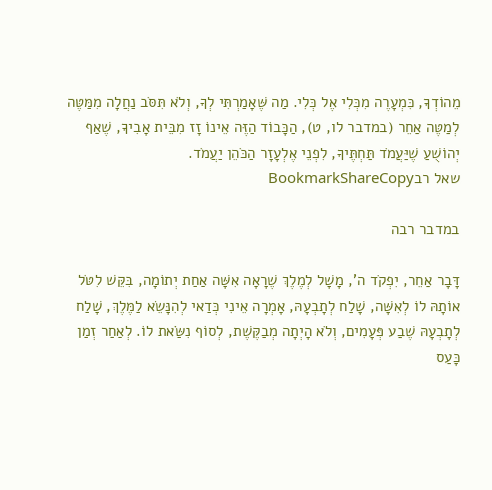מֵהוֹדְךָ, כִּמְעָרֶה מִכְּלִי אֶל כְּלִי. מַה שֶּׁאָמַרְתִּי לְךָ, וְלֹא תִּסֹּב נַחֲלָה מִמַּטֶּה לְמַטֶּה אַחֵר (במדבר לו, ט), הַכָּבוֹד הַזֶּה אֵינוֹ זָז מִבֵּית אָבִיךָ, שֶׁאַף יְהוֹשֻׁעַ שֶׁיַּעֲמֹד תַּחְתֶּיךָ, לִפְנֵי אֶלְעָזָר הַכֹּהֵן יַעֲמֹד.
שאל רבBookmarkShareCopy

במדבר רבה

דָּבָר אַחֵר, יִפְקֹד ה', מָשָׁל לְמֶלֶךְ שֶׁרָאָה אִשָּׁה אַחַת יְתוֹמָה, בִּקֵּשׁ לִטֹּל אוֹתָהּ לוֹ לְאִשָּׁה, שָׁלַח לְתָבְעָהּ, אָמְרָה אֵינִי כְּדַאי לְהִנָּשֵׂא לַמֶּלֶךְ, שָׁלַח לְתָבְעָהּ שֶׁבַע פְּעָמִים, וְלֹא הָיְתָה מְבַקֶּשֶׁת, לְסוֹף נִשַֹּׂאת לוֹ. לְאַחַר זְמַן כָּעַס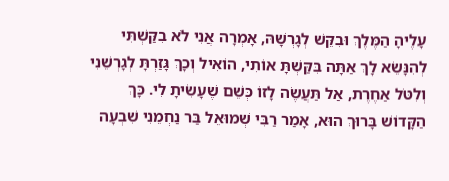עָלֶיהָ הַמֶּלֶךְ וּבִקֵּשׁ לְגָרְשָׁהּ, אָמְרָה אֲנִי לֹא בִקַּשְׁתִּי לְהִנָּשֵׂא לָךְ אַתָּה בִּקַּשְׁתָּ אוֹתִי, הוֹאִיל וְכָךְ גָּזַרְתָּ לְגָרְשֵׁנִי וְלִטֹּל אַחֶרֶת, אַל תַּעֲשֶׂה לָזוֹ כְּשֵׁם שֶׁעָשִׂיתָ לִי. כָּךְ הַקָּדוֹשׁ בָּרוּךְ הוּא, אָמַר רַבִּי שְׁמוּאֵל בַּר נַחְמֵנִי שִׁבְעָה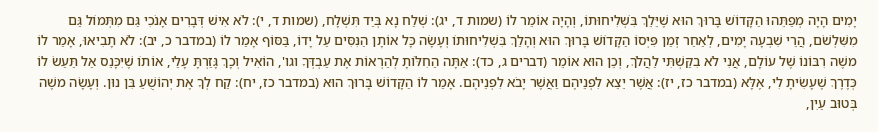יָמִים הָיָה מְפַתֵּהוּ הַקָּדוֹשׁ בָּרוּךְ הוּא שֶׁיֵּלֵךְ בִּשְׁלִיחוּתוֹ, וְהָיָה אוֹמֵר לוֹ (שמות ד, יג): שְׁלַח נָא בְּיַד תִּשְׁלָח, (שמות ד, י): לֹא אִישׁ דְּבָרִים אָנֹכִי גַּם מִתְּמוֹל גַּם מִשִּׁלְשֹׁם, הֲרֵי שִׁבְעָה יָמִים, לְאַחַר זְמַן פִּיְּסוֹ הַקָּדוֹשׁ בָּרוּךְ הוּא וְהָלַךְ בִּשְׁלִיחוּתוֹ וְעָשָׂה כָּל אוֹתָן הַנִּסִּים עַל יָדוֹ, בַּסּוֹף אָמַר לוֹ (במדבר כ, יב): לֹא תָבִיאוּ, אָמַר לוֹ משֶׁה רִבּוֹנוֹ שֶׁל עוֹלָם, אֲנִי לֹא בִקַּשְׁתִּי לַהֲלֹךְ, וְכֵן הוּא אוֹמֵר (דברים ג, כד): אַתָּה הַחִלּוֹתָ לְהַרְאוֹת אֶת עַבְדְּךָ וגו', הוֹאִיל וְכָךְ גָּזַרְתָּ עָלַי, אוֹתוֹ שֶׁיִּכָּנֵס אַל תַּעַשׂ לוֹ כְּדֶרֶךְ שֶׁעָשִׂיתָ לִי, אֶלָּא (במדבר כז, יז): אֲשֶׁר יֵצֵא לִפְנֵיהֶם וַאֲשֶׁר יָבֹא לִפְנֵיהֶם. אָמַר לוֹ הַקָּדוֹשׁ בָּרוּךְ הוּא (במדבר כז, יח): קַח לְךָ אֶת יְהוֹשֻׁעַ בִּן נוּן. וְעָשָׂה משֶׁה בְּטוּב עַיִן,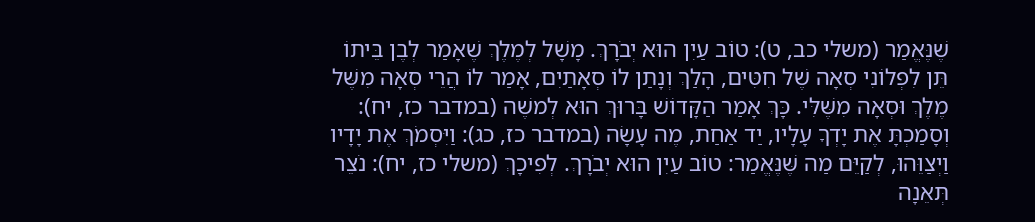שֶׁנֶּאֱמַר (משלי כב, ט): טוֹב עַיִן הוּא יְבֹרָךְ. מָשָׁל לְמֶלֶךְ שֶׁאָמַר לְבֶן בֵּיתוֹ תֵּן לִפְלוֹנִי סְאָה שֶׁל חִטִּים, הָלַךְ וְנָתַן לוֹ סְאָתַיִם, אָמַר לוֹ הֲרֵי סְאָה מִשֶּׁל מֶלֶךְ וּסְאָה מִשֶּׁלִּי. כָּךְ אָמַר הַקָּדוֹשׁ בָּרוּךְ הוּא לְמשֶׁה (במדבר כז, יח): וְסָמַכְתָּ אֶת יָדְךָ עָלָיו, יַד אַחַת, מֶה עָשָׂה (במדבר כז, כג): וַיִּסְמֹךְ אֶת יָדָיו וַיְצַוֵּהוּ, לְקַיֵּם מַה שֶּׁנֶּאֱמַר: טוֹב עַיִן הוּא יְבֹרָךְ. לְפִיכָךְ (משלי כז, יח): נֹצֵר תְּאֵנָה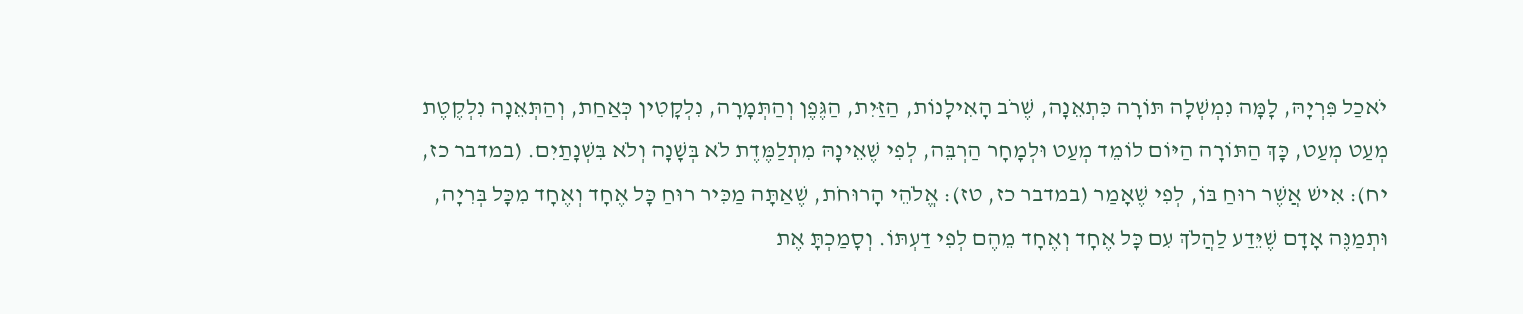יֹאכַל פִּרְיָהּ, לָמָּה נִמְשְׁלָה תּוֹרָה כִּתְאֵנָה, שֶׁרֹב הָאִילָנוֹת, הַזַּיִת, הַגֶּפֶן וְהַתְּמָרָה, נִלְקָטִין כְּאַחַת, וְהַתְּאֵנָה נִלְקֶטֶת מְעַט מְעַט, כָּךְ הַתּוֹרָה הַיּוֹם לוֹמֵד מְעַט וּלְמָחָר הַרְבֵּה, לְפִי שֶׁאֵינָהּ מִתְלַמֶּדֶת לֹא בְּשָׁנָה וְלֹא בִּשְׁנָתַיִם. (במדבר כז, יח): אִישׁ אֲשֶׁר רוּחַ בּוֹ, לְפִי שֶׁאָמַר (במדבר כז, טז): אֱלֹהֵי הָרוּחֹת, שֶׁאַתָּה מַכִּיר רוּחַ כָּל אֶחָד וְאֶחָד מִכָּל בְּרִיָה, וּתְמַנֶּה אָדָם שֶׁיֵּדַע לַהֲלֹךְ עִם כָּל אֶחָד וְאֶחָד מֵהֶם לְפִי דַעְתּוֹ. וְסָמַכְתָּ אֶת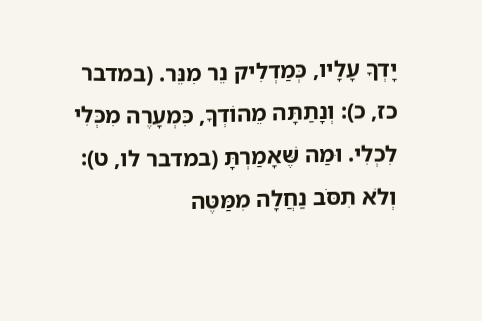יָדְךָ עָלָיו, כְּמַדְלִיק נֵר מִנֵּר. (במדבר כז, כ): וְנָתַתָּה מֵהוֹדְךָ, כִּמְעָרֶה מִכְּלִי לִכְלִי. וּמַה שֶּׁאָמַרְתָּ (במדבר לו, ט): וְלֹא תִסֹּב נַחֲלָה מִמַּטֶּה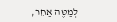לְמַטֶּה אַחֵר,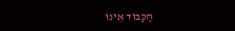הַכָּבוֹד אֵינוֹ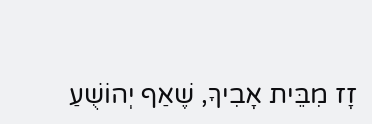זָז מִבֵּית אָבִיךָ, שֶׁאַף יְהוֹשֻׁעַ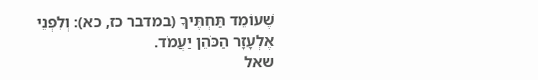שֶׁעוֹמֵד תַּחְתֶּיךָ (במדבר כז, כא): וְלִפְנֵי אֶלְעָזָר הַכֹּהֵן יַעֲמֹד.
שאל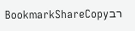רבBookmarkShareCopy